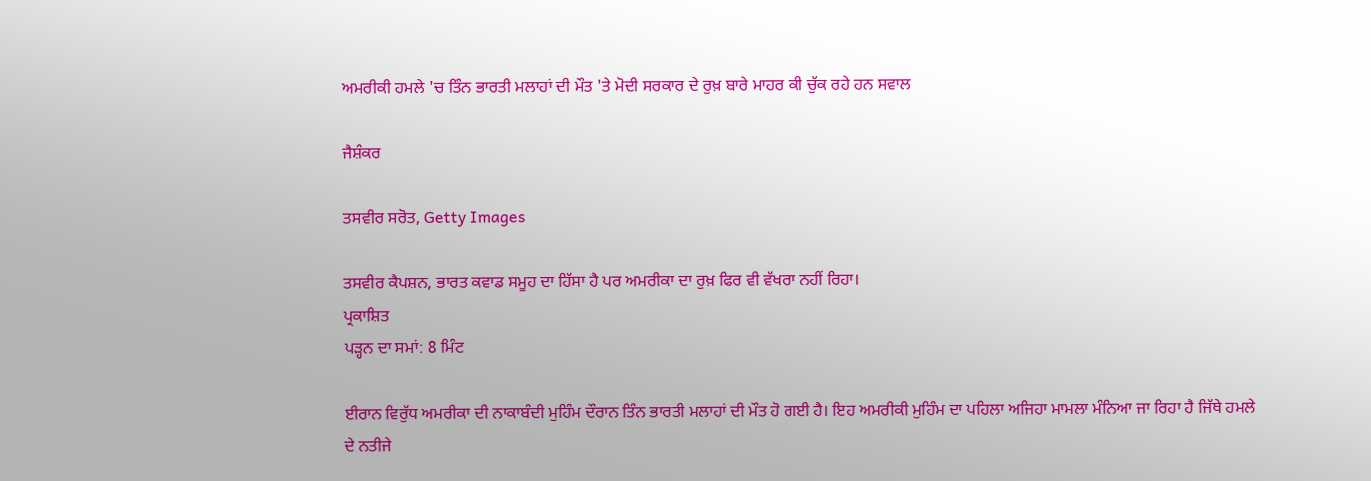ਅਮਰੀਕੀ ਹਮਲੇ 'ਚ ਤਿੰਨ ਭਾਰਤੀ ਮਲਾਹਾਂ ਦੀ ਮੌਤ 'ਤੇ ਮੋਦੀ ਸਰਕਾਰ ਦੇ ਰੁਖ਼ ਬਾਰੇ ਮਾਹਰ ਕੀ ਚੁੱਕ ਰਹੇ ਹਨ ਸਵਾਲ

ਜੈਸ਼ੰਕਰ

ਤਸਵੀਰ ਸਰੋਤ, Getty Images

ਤਸਵੀਰ ਕੈਪਸ਼ਨ, ਭਾਰਤ ਕਵਾਡ ਸਮੂਹ ਦਾ ਹਿੱਸਾ ਹੈ ਪਰ ਅਮਰੀਕਾ ਦਾ ਰੁਖ਼ ਫਿਰ ਵੀ ਵੱਖਰਾ ਨਹੀਂ ਰਿਹਾ।
ਪ੍ਰਕਾਸ਼ਿਤ
ਪੜ੍ਹਨ ਦਾ ਸਮਾਂ: 8 ਮਿੰਟ

ਈਰਾਨ ਵਿਰੁੱਧ ਅਮਰੀਕਾ ਦੀ ਨਾਕਾਬੰਦੀ ਮੁਹਿੰਮ ਦੌਰਾਨ ਤਿੰਨ ਭਾਰਤੀ ਮਲਾਹਾਂ ਦੀ ਮੌਤ ਹੋ ਗਈ ਹੈ। ਇਹ ਅਮਰੀਕੀ ਮੁਹਿੰਮ ਦਾ ਪਹਿਲਾ ਅਜਿਹਾ ਮਾਮਲਾ ਮੰਨਿਆ ਜਾ ਰਿਹਾ ਹੈ ਜਿੱਥੇ ਹਮਲੇ ਦੇ ਨਤੀਜੇ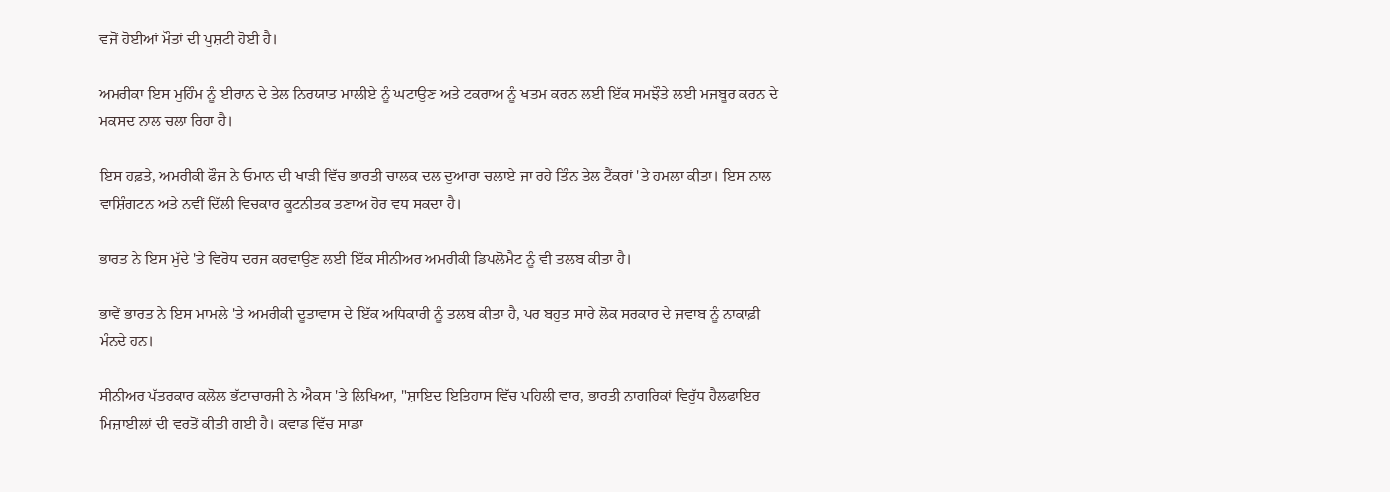ਵਜੋਂ ਹੋਈਆਂ ਮੌਤਾਂ ਦੀ ਪੁਸ਼ਟੀ ਹੋਈ ਹੈ।

ਅਮਰੀਕਾ ਇਸ ਮੁਹਿੰਮ ਨੂੰ ਈਰਾਨ ਦੇ ਤੇਲ ਨਿਰਯਾਤ ਮਾਲੀਏ ਨੂੰ ਘਟਾਉਣ ਅਤੇ ਟਕਰਾਅ ਨੂੰ ਖਤਮ ਕਰਨ ਲਈ ਇੱਕ ਸਮਝੌਤੇ ਲਈ ਮਜਬੂਰ ਕਰਨ ਦੇ ਮਕਸਦ ਨਾਲ ਚਲਾ ਰਿਹਾ ਹੈ।

ਇਸ ਹਫ਼ਤੇ, ਅਮਰੀਕੀ ਫੌਜ ਨੇ ਓਮਾਨ ਦੀ ਖਾੜੀ ਵਿੱਚ ਭਾਰਤੀ ਚਾਲਕ ਦਲ ਦੁਆਰਾ ਚਲਾਏ ਜਾ ਰਹੇ ਤਿੰਨ ਤੇਲ ਟੈਂਕਰਾਂ 'ਤੇ ਹਮਲਾ ਕੀਤਾ। ਇਸ ਨਾਲ ਵਾਸ਼ਿੰਗਟਨ ਅਤੇ ਨਵੀਂ ਦਿੱਲੀ ਵਿਚਕਾਰ ਕੂਟਨੀਤਕ ਤਣਾਅ ਹੋਰ ਵਧ ਸਕਦਾ ਹੈ।

ਭਾਰਤ ਨੇ ਇਸ ਮੁੱਦੇ 'ਤੇ ਵਿਰੋਧ ਦਰਜ ਕਰਵਾਉਣ ਲਈ ਇੱਕ ਸੀਨੀਅਰ ਅਮਰੀਕੀ ਡਿਪਲੋਮੈਟ ਨੂੰ ਵੀ ਤਲਬ ਕੀਤਾ ਹੈ।

ਭਾਵੇਂ ਭਾਰਤ ਨੇ ਇਸ ਮਾਮਲੇ 'ਤੇ ਅਮਰੀਕੀ ਦੂਤਾਵਾਸ ਦੇ ਇੱਕ ਅਧਿਕਾਰੀ ਨੂੰ ਤਲਬ ਕੀਤਾ ਹੈ, ਪਰ ਬਹੁਤ ਸਾਰੇ ਲੋਕ ਸਰਕਾਰ ਦੇ ਜਵਾਬ ਨੂੰ ਨਾਕਾਫ਼ੀ ਮੰਨਦੇ ਹਨ।

ਸੀਨੀਅਰ ਪੱਤਰਕਾਰ ਕਲੋਲ ਭੱਟਾਚਾਰਜੀ ਨੇ ਐਕਸ 'ਤੇ ਲਿਖਿਆ, "ਸ਼ਾਇਦ ਇਤਿਹਾਸ ਵਿੱਚ ਪਹਿਲੀ ਵਾਰ, ਭਾਰਤੀ ਨਾਗਰਿਕਾਂ ਵਿਰੁੱਧ ਹੈਲਫਾਇਰ ਮਿਜ਼ਾਈਲਾਂ ਦੀ ਵਰਤੋਂ ਕੀਤੀ ਗਈ ਹੈ। ਕਵਾਡ ਵਿੱਚ ਸਾਡਾ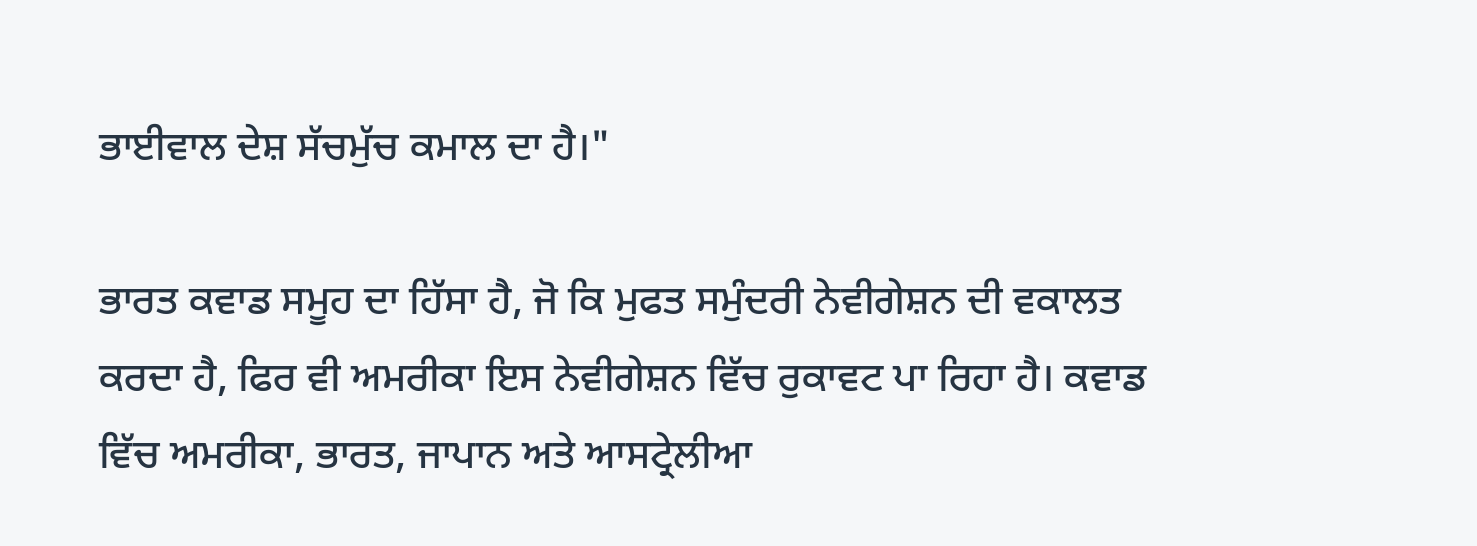ਭਾਈਵਾਲ ਦੇਸ਼ ਸੱਚਮੁੱਚ ਕਮਾਲ ਦਾ ਹੈ।"

ਭਾਰਤ ਕਵਾਡ ਸਮੂਹ ਦਾ ਹਿੱਸਾ ਹੈ, ਜੋ ਕਿ ਮੁਫਤ ਸਮੁੰਦਰੀ ਨੇਵੀਗੇਸ਼ਨ ਦੀ ਵਕਾਲਤ ਕਰਦਾ ਹੈ, ਫਿਰ ਵੀ ਅਮਰੀਕਾ ਇਸ ਨੇਵੀਗੇਸ਼ਨ ਵਿੱਚ ਰੁਕਾਵਟ ਪਾ ਰਿਹਾ ਹੈ। ਕਵਾਡ ਵਿੱਚ ਅਮਰੀਕਾ, ਭਾਰਤ, ਜਾਪਾਨ ਅਤੇ ਆਸਟ੍ਰੇਲੀਆ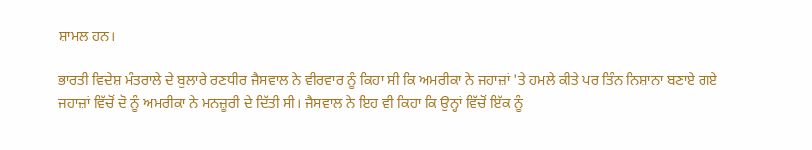ਸ਼ਾਮਲ ਹਨ।

ਭਾਰਤੀ ਵਿਦੇਸ਼ ਮੰਤਰਾਲੇ ਦੇ ਬੁਲਾਰੇ ਰਣਧੀਰ ਜੈਸਵਾਲ ਨੇ ਵੀਰਵਾਰ ਨੂੰ ਕਿਹਾ ਸੀ ਕਿ ਅਮਰੀਕਾ ਨੇ ਜਹਾਜ਼ਾਂ 'ਤੇ ਹਮਲੇ ਕੀਤੇ ਪਰ ਤਿੰਨ ਨਿਸ਼ਾਨਾ ਬਣਾਏ ਗਏ ਜਹਾਜ਼ਾਂ ਵਿੱਚੋਂ ਦੋ ਨੂੰ ਅਮਰੀਕਾ ਨੇ ਮਨਜ਼ੂਰੀ ਦੇ ਦਿੱਤੀ ਸੀ। ਜੈਸਵਾਲ ਨੇ ਇਹ ਵੀ ਕਿਹਾ ਕਿ ਉਨ੍ਹਾਂ ਵਿੱਚੋਂ ਇੱਕ ਨੂੰ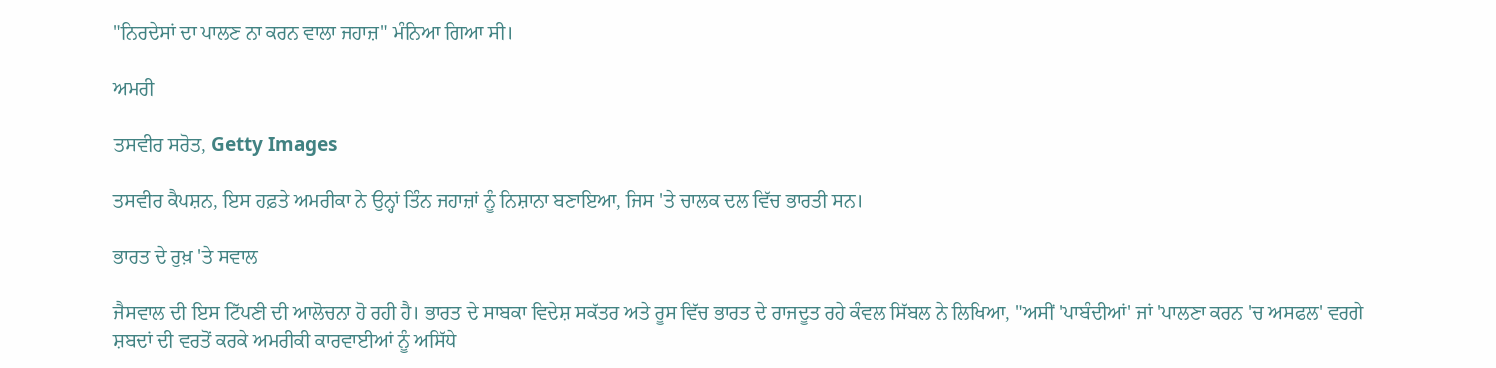"ਨਿਰਦੇਸਾਂ ਦਾ ਪਾਲਣ ਨਾ ਕਰਨ ਵਾਲਾ ਜਹਾਜ਼" ਮੰਨਿਆ ਗਿਆ ਸੀ।

ਅਮਰੀ

ਤਸਵੀਰ ਸਰੋਤ, Getty Images

ਤਸਵੀਰ ਕੈਪਸ਼ਨ, ਇਸ ਹਫ਼ਤੇ ਅਮਰੀਕਾ ਨੇ ਉਨ੍ਹਾਂ ਤਿੰਨ ਜਹਾਜ਼ਾਂ ਨੂੰ ਨਿਸ਼ਾਨਾ ਬਣਾਇਆ, ਜਿਸ 'ਤੇ ਚਾਲਕ ਦਲ ਵਿੱਚ ਭਾਰਤੀ ਸਨ।

ਭਾਰਤ ਦੇ ਰੁਖ਼ 'ਤੇ ਸਵਾਲ

ਜੈਸਵਾਲ ਦੀ ਇਸ ਟਿੱਪਣੀ ਦੀ ਆਲੋਚਨਾ ਹੋ ਰਹੀ ਹੈ। ਭਾਰਤ ਦੇ ਸਾਬਕਾ ਵਿਦੇਸ਼ ਸਕੱਤਰ ਅਤੇ ਰੂਸ ਵਿੱਚ ਭਾਰਤ ਦੇ ਰਾਜਦੂਤ ਰਹੇ ਕੰਵਲ ਸਿੱਬਲ ਨੇ ਲਿਖਿਆ, "ਅਸੀਂ 'ਪਾਬੰਦੀਆਂ' ਜਾਂ 'ਪਾਲਣਾ ਕਰਨ 'ਚ ਅਸਫਲ' ਵਰਗੇ ਸ਼ਬਦਾਂ ਦੀ ਵਰਤੋਂ ਕਰਕੇ ਅਮਰੀਕੀ ਕਾਰਵਾਈਆਂ ਨੂੰ ਅਸਿੱਧੇ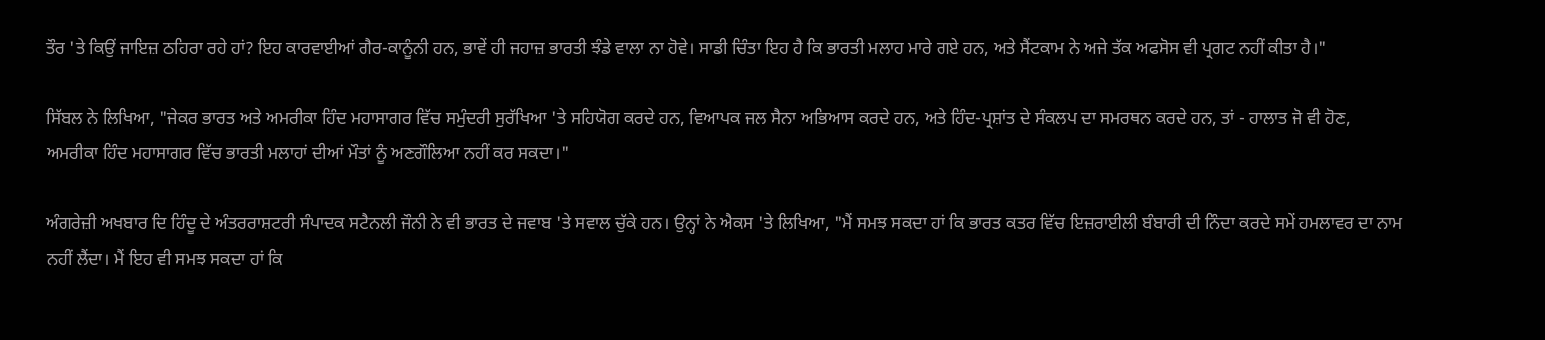ਤੌਰ 'ਤੇ ਕਿਉਂ ਜਾਇਜ਼ ਠਹਿਰਾ ਰਹੇ ਹਾਂ? ਇਹ ਕਾਰਵਾਈਆਂ ਗੈਰ-ਕਾਨੂੰਨੀ ਹਨ, ਭਾਵੇਂ ਹੀ ਜਹਾਜ਼ ਭਾਰਤੀ ਝੰਡੇ ਵਾਲਾ ਨਾ ਹੋਵੇ। ਸਾਡੀ ਚਿੰਤਾ ਇਹ ਹੈ ਕਿ ਭਾਰਤੀ ਮਲਾਹ ਮਾਰੇ ਗਏ ਹਨ, ਅਤੇ ਸੈਂਟਕਾਮ ਨੇ ਅਜੇ ਤੱਕ ਅਫਸੋਸ ਵੀ ਪ੍ਰਗਟ ਨਹੀਂ ਕੀਤਾ ਹੈ।"

ਸਿੱਬਲ ਨੇ ਲਿਖਿਆ, "ਜੇਕਰ ਭਾਰਤ ਅਤੇ ਅਮਰੀਕਾ ਹਿੰਦ ਮਹਾਸਾਗਰ ਵਿੱਚ ਸਮੁੰਦਰੀ ਸੁਰੱਖਿਆ 'ਤੇ ਸਹਿਯੋਗ ਕਰਦੇ ਹਨ, ਵਿਆਪਕ ਜਲ ਸੈਨਾ ਅਭਿਆਸ ਕਰਦੇ ਹਨ, ਅਤੇ ਹਿੰਦ-ਪ੍ਰਸ਼ਾਂਤ ਦੇ ਸੰਕਲਪ ਦਾ ਸਮਰਥਨ ਕਰਦੇ ਹਨ, ਤਾਂ - ਹਾਲਾਤ ਜੋ ਵੀ ਹੋਣ, ਅਮਰੀਕਾ ਹਿੰਦ ਮਹਾਸਾਗਰ ਵਿੱਚ ਭਾਰਤੀ ਮਲਾਹਾਂ ਦੀਆਂ ਮੌਤਾਂ ਨੂੰ ਅਣਗੌਲਿਆ ਨਹੀਂ ਕਰ ਸਕਦਾ।"

ਅੰਗਰੇਜ਼ੀ ਅਖਬਾਰ ਦਿ ਹਿੰਦੂ ਦੇ ਅੰਤਰਰਾਸ਼ਟਰੀ ਸੰਪਾਦਕ ਸਟੈਨਲੀ ਜੌਨੀ ਨੇ ਵੀ ਭਾਰਤ ਦੇ ਜਵਾਬ 'ਤੇ ਸਵਾਲ ਚੁੱਕੇ ਹਨ। ਉਨ੍ਹਾਂ ਨੇ ਐਕਸ 'ਤੇ ਲਿਖਿਆ, "ਮੈਂ ਸਮਝ ਸਕਦਾ ਹਾਂ ਕਿ ਭਾਰਤ ਕਤਰ ਵਿੱਚ ਇਜ਼ਰਾਈਲੀ ਬੰਬਾਰੀ ਦੀ ਨਿੰਦਾ ਕਰਦੇ ਸਮੇਂ ਹਮਲਾਵਰ ਦਾ ਨਾਮ ਨਹੀਂ ਲੈਂਦਾ। ਮੈਂ ਇਹ ਵੀ ਸਮਝ ਸਕਦਾ ਹਾਂ ਕਿ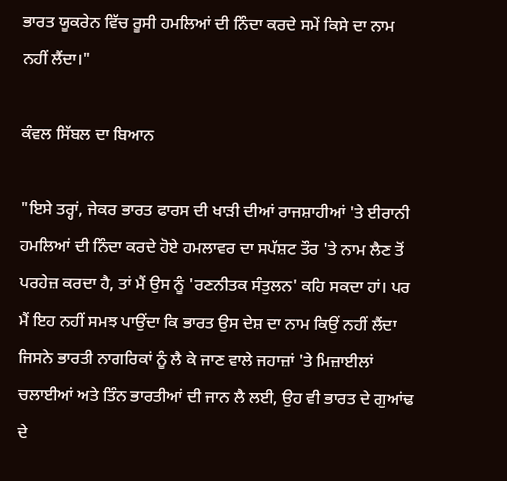ਭਾਰਤ ਯੂਕਰੇਨ ਵਿੱਚ ਰੂਸੀ ਹਮਲਿਆਂ ਦੀ ਨਿੰਦਾ ਕਰਦੇ ਸਮੇਂ ਕਿਸੇ ਦਾ ਨਾਮ ਨਹੀਂ ਲੈਂਦਾ।"

ਕੰਵਲ ਸਿੱਬਲ ਦਾ ਬਿਆਨ

"ਇਸੇ ਤਰ੍ਹਾਂ, ਜੇਕਰ ਭਾਰਤ ਫਾਰਸ ਦੀ ਖਾੜੀ ਦੀਆਂ ਰਾਜਸ਼ਾਹੀਆਂ 'ਤੇ ਈਰਾਨੀ ਹਮਲਿਆਂ ਦੀ ਨਿੰਦਾ ਕਰਦੇ ਹੋਏ ਹਮਲਾਵਰ ਦਾ ਸਪੱਸ਼ਟ ਤੌਰ 'ਤੇ ਨਾਮ ਲੈਣ ਤੋਂ ਪਰਹੇਜ਼ ਕਰਦਾ ਹੈ, ਤਾਂ ਮੈਂ ਉਸ ਨੂੰ 'ਰਣਨੀਤਕ ਸੰਤੁਲਨ' ਕਹਿ ਸਕਦਾ ਹਾਂ। ਪਰ ਮੈਂ ਇਹ ਨਹੀਂ ਸਮਝ ਪਾਉਂਦਾ ਕਿ ਭਾਰਤ ਉਸ ਦੇਸ਼ ਦਾ ਨਾਮ ਕਿਉਂ ਨਹੀਂ ਲੈਂਦਾ ਜਿਸਨੇ ਭਾਰਤੀ ਨਾਗਰਿਕਾਂ ਨੂੰ ਲੈ ਕੇ ਜਾਣ ਵਾਲੇ ਜਹਾਜ਼ਾਂ 'ਤੇ ਮਿਜ਼ਾਈਲਾਂ ਚਲਾਈਆਂ ਅਤੇ ਤਿੰਨ ਭਾਰਤੀਆਂ ਦੀ ਜਾਨ ਲੈ ਲਈ, ਉਹ ਵੀ ਭਾਰਤ ਦੇ ਗੁਆਂਢ ਦੇ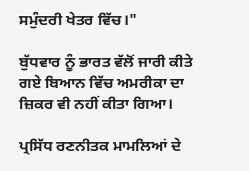ਸਮੁੰਦਰੀ ਖੇਤਰ ਵਿੱਚ।"

ਬੁੱਧਵਾਰ ਨੂੰ ਭਾਰਤ ਵੱਲੋਂ ਜਾਰੀ ਕੀਤੇ ਗਏ ਬਿਆਨ ਵਿੱਚ ਅਮਰੀਕਾ ਦਾ ਜ਼ਿਕਰ ਵੀ ਨਹੀਂ ਕੀਤਾ ਗਿਆ।

ਪ੍ਰਸਿੱਧ ਰਣਨੀਤਕ ਮਾਮਲਿਆਂ ਦੇ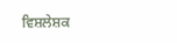ਵਿਸ਼ਲੇਸ਼ਕ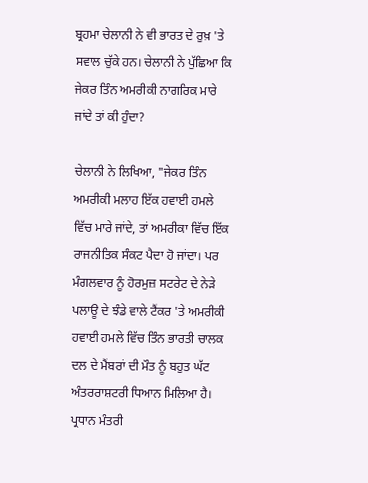ਬ੍ਰਹਮਾ ਚੇਲਾਨੀ ਨੇ ਵੀ ਭਾਰਤ ਦੇ ਰੁਖ਼ 'ਤੇ ਸਵਾਲ ਚੁੱਕੇ ਹਨ। ਚੇਲਾਨੀ ਨੇ ਪੁੱਛਿਆ ਕਿ ਜੇਕਰ ਤਿੰਨ ਅਮਰੀਕੀ ਨਾਗਰਿਕ ਮਾਰੇ ਜਾਂਦੇ ਤਾਂ ਕੀ ਹੁੰਦਾ?

ਚੇਲਾਨੀ ਨੇ ਲਿਖਿਆ, "ਜੇਕਰ ਤਿੰਨ ਅਮਰੀਕੀ ਮਲਾਹ ਇੱਕ ਹਵਾਈ ਹਮਲੇ ਵਿੱਚ ਮਾਰੇ ਜਾਂਦੇ, ਤਾਂ ਅਮਰੀਕਾ ਵਿੱਚ ਇੱਕ ਰਾਜਨੀਤਿਕ ਸੰਕਟ ਪੈਦਾ ਹੋ ਜਾਂਦਾ। ਪਰ ਮੰਗਲਵਾਰ ਨੂੰ ਹੋਰਮੁਜ਼ ਸਟਰੇਟ ਦੇ ਨੇੜੇ ਪਲਾਊ ਦੇ ਝੰਡੇ ਵਾਲੇ ਟੈਂਕਰ 'ਤੇ ਅਮਰੀਕੀ ਹਵਾਈ ਹਮਲੇ ਵਿੱਚ ਤਿੰਨ ਭਾਰਤੀ ਚਾਲਕ ਦਲ ਦੇ ਮੈਂਬਰਾਂ ਦੀ ਮੌਤ ਨੂੰ ਬਹੁਤ ਘੱਟ ਅੰਤਰਰਾਸ਼ਟਰੀ ਧਿਆਨ ਮਿਲਿਆ ਹੈ। ਪ੍ਰਧਾਨ ਮੰਤਰੀ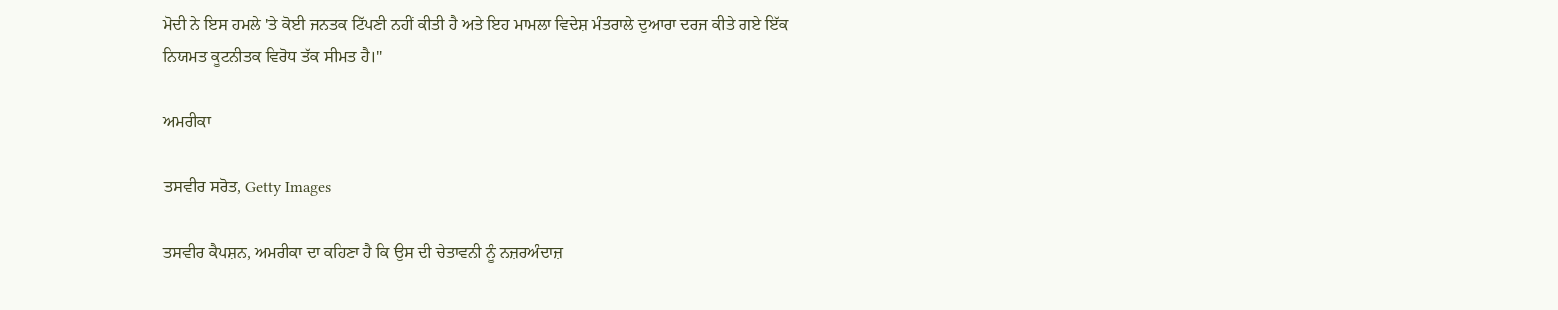ਮੋਦੀ ਨੇ ਇਸ ਹਮਲੇ 'ਤੇ ਕੋਈ ਜਨਤਕ ਟਿੱਪਣੀ ਨਹੀਂ ਕੀਤੀ ਹੈ ਅਤੇ ਇਹ ਮਾਮਲਾ ਵਿਦੇਸ਼ ਮੰਤਰਾਲੇ ਦੁਆਰਾ ਦਰਜ ਕੀਤੇ ਗਏ ਇੱਕ ਨਿਯਮਤ ਕੂਟਨੀਤਕ ਵਿਰੋਧ ਤੱਕ ਸੀਮਤ ਹੈ।"

ਅਮਰੀਕਾ

ਤਸਵੀਰ ਸਰੋਤ, Getty Images

ਤਸਵੀਰ ਕੈਪਸ਼ਨ, ਅਮਰੀਕਾ ਦਾ ਕਹਿਣਾ ਹੈ ਕਿ ਉਸ ਦੀ ਚੇਤਾਵਨੀ ਨੂੰ ਨਜ਼ਰਅੰਦਾਜ਼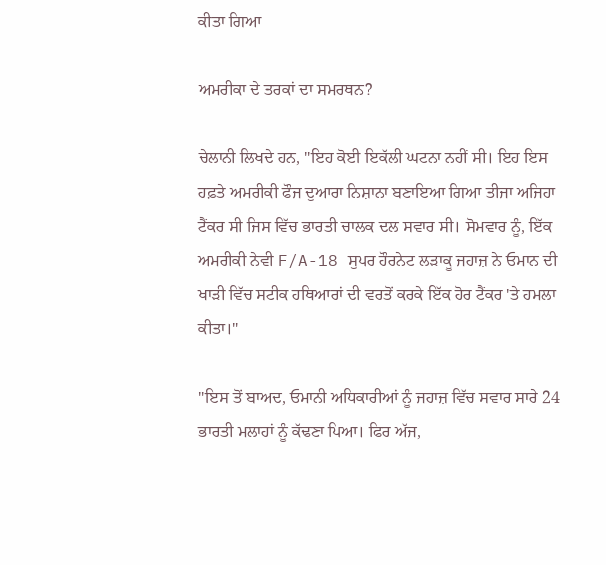ਕੀਤਾ ਗਿਆ

ਅਮਰੀਕਾ ਦੇ ਤਰਕਾਂ ਦਾ ਸਮਰਥਨ?

ਚੇਲਾਨੀ ਲਿਖਦੇ ਹਨ, "ਇਹ ਕੋਈ ਇਕੱਲੀ ਘਟਨਾ ਨਹੀਂ ਸੀ। ਇਹ ਇਸ ਹਫ਼ਤੇ ਅਮਰੀਕੀ ਫੌਜ ਦੁਆਰਾ ਨਿਸ਼ਾਨਾ ਬਣਾਇਆ ਗਿਆ ਤੀਜਾ ਅਜਿਹਾ ਟੈਂਕਰ ਸੀ ਜਿਸ ਵਿੱਚ ਭਾਰਤੀ ਚਾਲਕ ਦਲ ਸਵਾਰ ਸੀ। ਸੋਮਵਾਰ ਨੂੰ, ਇੱਕ ਅਮਰੀਕੀ ਨੇਵੀ F/A-18 ਸੁਪਰ ਹੌਰਨੇਟ ਲੜਾਕੂ ਜਹਾਜ਼ ਨੇ ਓਮਾਨ ਦੀ ਖਾੜੀ ਵਿੱਚ ਸਟੀਕ ਹਥਿਆਰਾਂ ਦੀ ਵਰਤੋਂ ਕਰਕੇ ਇੱਕ ਹੋਰ ਟੈਂਕਰ 'ਤੇ ਹਮਲਾ ਕੀਤਾ।"

"ਇਸ ਤੋਂ ਬਾਅਦ, ਓਮਾਨੀ ਅਧਿਕਾਰੀਆਂ ਨੂੰ ਜਹਾਜ਼ ਵਿੱਚ ਸਵਾਰ ਸਾਰੇ 24 ਭਾਰਤੀ ਮਲਾਹਾਂ ਨੂੰ ਕੱਢਣਾ ਪਿਆ। ਫਿਰ ਅੱਜ,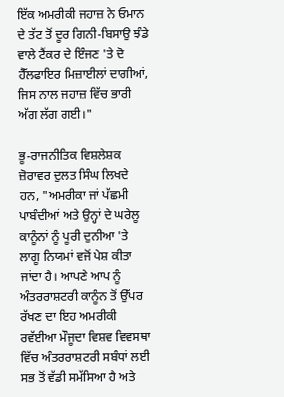ਇੱਕ ਅਮਰੀਕੀ ਜਹਾਜ਼ ਨੇ ਓਮਾਨ ਦੇ ਤੱਟ ਤੋਂ ਦੂਰ ਗਿਨੀ-ਬਿਸਾਉ ਝੰਡੇ ਵਾਲੇ ਟੈਂਕਰ ਦੇ ਇੰਜਣ 'ਤੇ ਦੋ ਹੈੱਲਫਾਇਰ ਮਿਜ਼ਾਈਲਾਂ ਦਾਗੀਆਂ, ਜਿਸ ਨਾਲ ਜਹਾਜ਼ ਵਿੱਚ ਭਾਰੀ ਅੱਗ ਲੱਗ ਗਈ।"

ਭੂ-ਰਾਜਨੀਤਿਕ ਵਿਸ਼ਲੇਸ਼ਕ ਜ਼ੋਰਾਵਰ ਦੁਲਤ ਸਿੰਘ ਲਿਖਦੇ ਹਨ, "ਅਮਰੀਕਾ ਜਾਂ ਪੱਛਮੀ ਪਾਬੰਦੀਆਂ ਅਤੇ ਉਨ੍ਹਾਂ ਦੇ ਘਰੇਲੂ ਕਾਨੂੰਨਾਂ ਨੂੰ ਪੂਰੀ ਦੁਨੀਆ 'ਤੇ ਲਾਗੂ ਨਿਯਮਾਂ ਵਜੋਂ ਪੇਸ਼ ਕੀਤਾ ਜਾਂਦਾ ਹੈ। ਆਪਣੇ ਆਪ ਨੂੰ ਅੰਤਰਰਾਸ਼ਟਰੀ ਕਾਨੂੰਨ ਤੋਂ ਉੱਪਰ ਰੱਖਣ ਦਾ ਇਹ ਅਮਰੀਕੀ ਰਵੱਈਆ ਮੌਜੂਦਾ ਵਿਸ਼ਵ ਵਿਵਸਥਾ ਵਿੱਚ ਅੰਤਰਰਾਸ਼ਟਰੀ ਸਬੰਧਾਂ ਲਈ ਸਭ ਤੋਂ ਵੱਡੀ ਸਮੱਸਿਆ ਹੈ ਅਤੇ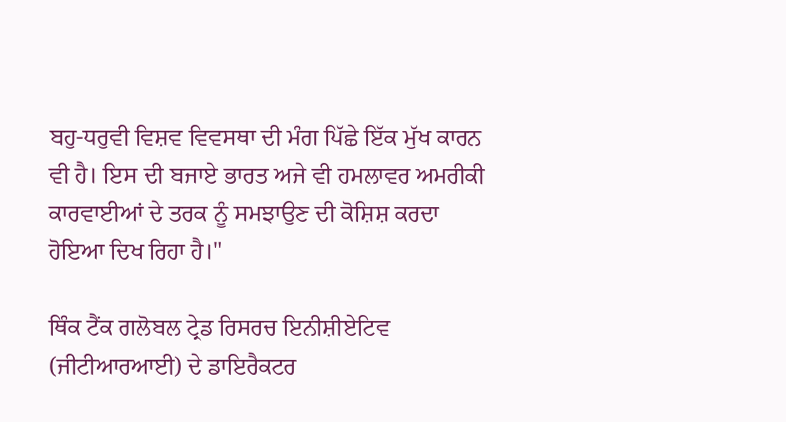ਬਹੁ-ਧਰੁਵੀ ਵਿਸ਼ਵ ਵਿਵਸਥਾ ਦੀ ਮੰਗ ਪਿੱਛੇ ਇੱਕ ਮੁੱਖ ਕਾਰਨ ਵੀ ਹੈ। ਇਸ ਦੀ ਬਜਾਏ ਭਾਰਤ ਅਜੇ ਵੀ ਹਮਲਾਵਰ ਅਮਰੀਕੀ ਕਾਰਵਾਈਆਂ ਦੇ ਤਰਕ ਨੂੰ ਸਮਝਾਉਣ ਦੀ ਕੋਸ਼ਿਸ਼ ਕਰਦਾ ਹੋਇਆ ਦਿਖ ਰਿਹਾ ਹੈ।"

ਥਿੰਕ ਟੈਂਕ ਗਲੋਬਲ ਟ੍ਰੇਡ ਰਿਸਰਚ ਇਨੀਸ਼ੀਏਟਿਵ (ਜੀਟੀਆਰਆਈ) ਦੇ ਡਾਇਰੈਕਟਰ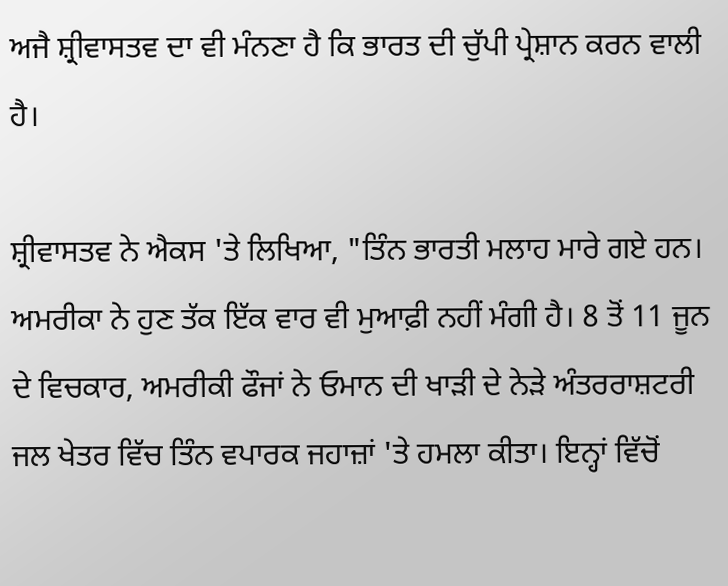ਅਜੈ ਸ਼੍ਰੀਵਾਸਤਵ ਦਾ ਵੀ ਮੰਨਣਾ ਹੈ ਕਿ ਭਾਰਤ ਦੀ ਚੁੱਪੀ ਪ੍ਰੇਸ਼ਾਨ ਕਰਨ ਵਾਲੀ ਹੈ।

ਸ਼੍ਰੀਵਾਸਤਵ ਨੇ ਐਕਸ 'ਤੇ ਲਿਖਿਆ, "ਤਿੰਨ ਭਾਰਤੀ ਮਲਾਹ ਮਾਰੇ ਗਏ ਹਨ। ਅਮਰੀਕਾ ਨੇ ਹੁਣ ਤੱਕ ਇੱਕ ਵਾਰ ਵੀ ਮੁਆਫ਼ੀ ਨਹੀਂ ਮੰਗੀ ਹੈ। 8 ਤੋਂ 11 ਜੂਨ ਦੇ ਵਿਚਕਾਰ, ਅਮਰੀਕੀ ਫੌਜਾਂ ਨੇ ਓਮਾਨ ਦੀ ਖਾੜੀ ਦੇ ਨੇੜੇ ਅੰਤਰਰਾਸ਼ਟਰੀ ਜਲ ਖੇਤਰ ਵਿੱਚ ਤਿੰਨ ਵਪਾਰਕ ਜਹਾਜ਼ਾਂ 'ਤੇ ਹਮਲਾ ਕੀਤਾ। ਇਨ੍ਹਾਂ ਵਿੱਚੋਂ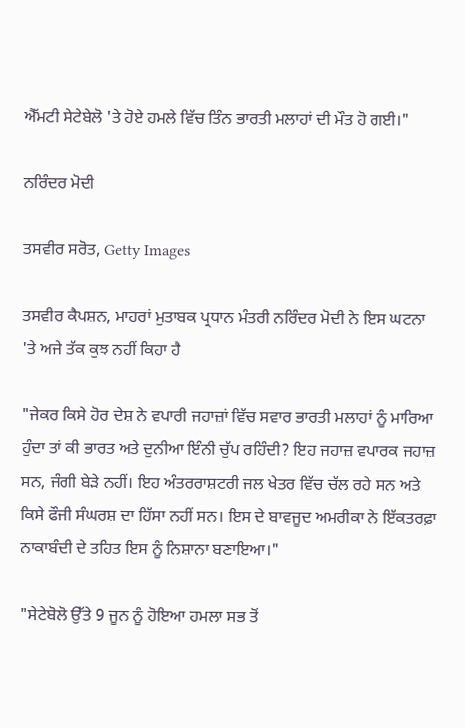ਐੱਮਟੀ ਸੇਟੇਬੇਲੋ 'ਤੇ ਹੋਏ ਹਮਲੇ ਵਿੱਚ ਤਿੰਨ ਭਾਰਤੀ ਮਲਾਹਾਂ ਦੀ ਮੌਤ ਹੋ ਗਈ।"

ਨਰਿੰਦਰ ਮੋਦੀ

ਤਸਵੀਰ ਸਰੋਤ, Getty Images

ਤਸਵੀਰ ਕੈਪਸ਼ਨ, ਮਾਹਰਾਂ ਮੁਤਾਬਕ ਪ੍ਰਧਾਨ ਮੰਤਰੀ ਨਰਿੰਦਰ ਮੋਦੀ ਨੇ ਇਸ ਘਟਨਾ 'ਤੇ ਅਜੇ ਤੱਕ ਕੁਝ ਨਹੀਂ ਕਿਹਾ ਹੈ

"ਜੇਕਰ ਕਿਸੇ ਹੋਰ ਦੇਸ਼ ਨੇ ਵਪਾਰੀ ਜਹਾਜ਼ਾਂ ਵਿੱਚ ਸਵਾਰ ਭਾਰਤੀ ਮਲਾਹਾਂ ਨੂੰ ਮਾਰਿਆ ਹੁੰਦਾ ਤਾਂ ਕੀ ਭਾਰਤ ਅਤੇ ਦੁਨੀਆ ਇੰਨੀ ਚੁੱਪ ਰਹਿੰਦੀ? ਇਹ ਜਹਾਜ਼ ਵਪਾਰਕ ਜਹਾਜ਼ ਸਨ, ਜੰਗੀ ਬੇੜੇ ਨਹੀਂ। ਇਹ ਅੰਤਰਰਾਸ਼ਟਰੀ ਜਲ ਖੇਤਰ ਵਿੱਚ ਚੱਲ ਰਹੇ ਸਨ ਅਤੇ ਕਿਸੇ ਫੌਜੀ ਸੰਘਰਸ਼ ਦਾ ਹਿੱਸਾ ਨਹੀਂ ਸਨ। ਇਸ ਦੇ ਬਾਵਜੂਦ ਅਮਰੀਕਾ ਨੇ ਇੱਕਤਰਫ਼ਾ ਨਾਕਾਬੰਦੀ ਦੇ ਤਹਿਤ ਇਸ ਨੂੰ ਨਿਸ਼ਾਨਾ ਬਣਾਇਆ।"

"ਸੇਟੇਬੋਲੋ ਉੱਤੇ 9 ਜੂਨ ਨੂੰ ਹੋਇਆ ਹਮਲਾ ਸਭ ਤੋਂ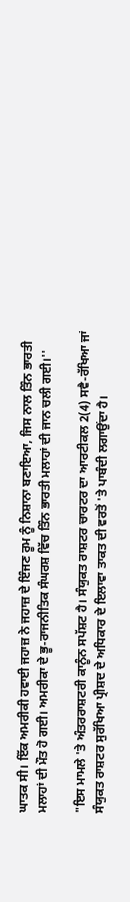ਘਾਤਕ ਸੀ। ਇੱਕ ਅਮਰੀਕੀ ਹਵਾਈ ਜਹਾਜ਼ ਨੇ ਜਹਾਜ਼ ਦੇ ਇੰਜਣ ਰੂਮ ਨੂੰ ਨਿਸ਼ਾਨਾ ਬਣਾਇਆ, ਜਿਸ ਨਾਲ ਤਿੰਨ ਭਾਰਤੀ ਮਲਾਹਾਂ ਦੀ ਮੌਤ ਹੋ ਗਈ। ਅਮਰੀਕਾ ਦੇ ਭੂ-ਰਾਜਨੀਤਿਕ ਸੰਘਰਸ਼ ਵਿੱਚ ਤਿੰਨ ਭਾਰਤੀ ਮਲਾਹਾਂ ਦੀ ਜਾਨ ਚਲੀ ਗਈ।''

"ਇਸ ਮਾਮਲੇ 'ਤੇ ਅੰਤਰਰਾਸ਼ਟਰੀ ਕਾਨੂੰਨ ਸਪੱਸ਼ਟ ਹੈ। ਸੰਯੁਕਤ ਰਾਸ਼ਟਰ ਚਾਰਟਰ ਦਾ ਆਰਟੀਕਲ 2(4) ਸਵੈ-ਰੱਖਿਆ ਜਾਂ ਸੰਯੁਕਤ ਰਾਸ਼ਟਰ ਸੁਰੱਖਿਆ ਪ੍ਰੀਸ਼ਦ ਦੇ ਅਧਿਕਾਰ ਦੇ ਇਲਾਵਾ ਤਾਕਤ ਦੀ ਵਰਤੋਂ 'ਤੇ ਪਾਬੰਦੀ ਲਗਾਉਂਦਾ ਹੈ।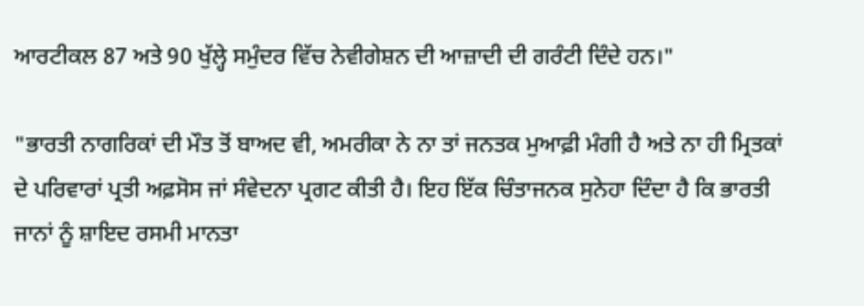ਆਰਟੀਕਲ 87 ਅਤੇ 90 ਖੁੱਲ੍ਹੇ ਸਮੁੰਦਰ ਵਿੱਚ ਨੇਵੀਗੇਸ਼ਨ ਦੀ ਆਜ਼ਾਦੀ ਦੀ ਗਰੰਟੀ ਦਿੰਦੇ ਹਨ।"

"ਭਾਰਤੀ ਨਾਗਰਿਕਾਂ ਦੀ ਮੌਤ ਤੋਂ ਬਾਅਦ ਵੀ, ਅਮਰੀਕਾ ਨੇ ਨਾ ਤਾਂ ਜਨਤਕ ਮੁਆਫ਼ੀ ਮੰਗੀ ਹੈ ਅਤੇ ਨਾ ਹੀ ਮ੍ਰਿਤਕਾਂ ਦੇ ਪਰਿਵਾਰਾਂ ਪ੍ਰਤੀ ਅਫ਼ਸੋਸ ਜਾਂ ਸੰਵੇਦਨਾ ਪ੍ਰਗਟ ਕੀਤੀ ਹੈ। ਇਹ ਇੱਕ ਚਿੰਤਾਜਨਕ ਸੁਨੇਹਾ ਦਿੰਦਾ ਹੈ ਕਿ ਭਾਰਤੀ ਜਾਨਾਂ ਨੂੰ ਸ਼ਾਇਦ ਰਸਮੀ ਮਾਨਤਾ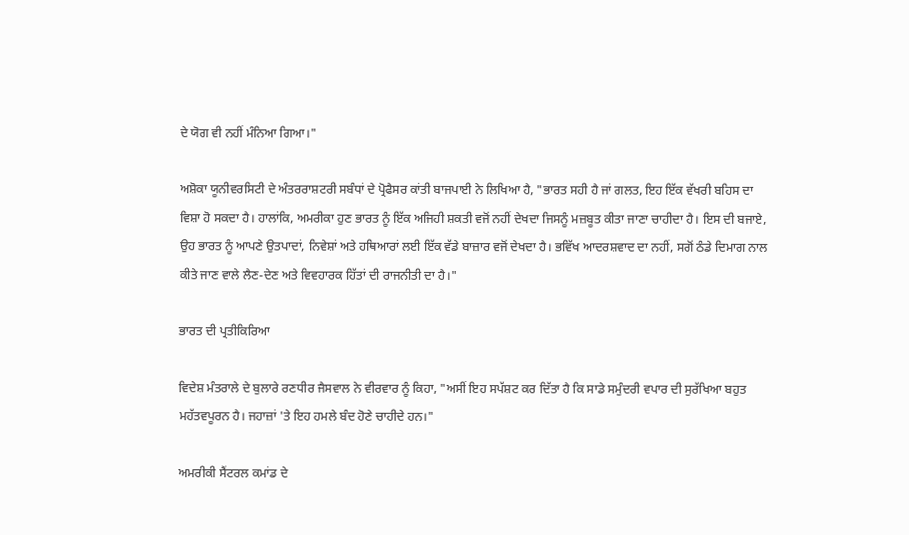ਦੇ ਯੋਗ ਵੀ ਨਹੀਂ ਮੰਨਿਆ ਗਿਆ।"

ਅਸ਼ੋਕਾ ਯੂਨੀਵਰਸਿਟੀ ਦੇ ਅੰਤਰਰਾਸ਼ਟਰੀ ਸਬੰਧਾਂ ਦੇ ਪ੍ਰੋਫੈਸਰ ਕਾਂਤੀ ਬਾਜਪਾਈ ਨੇ ਲਿਖਿਆ ਹੈ, "ਭਾਰਤ ਸਹੀ ਹੈ ਜਾਂ ਗਲਤ, ਇਹ ਇੱਕ ਵੱਖਰੀ ਬਹਿਸ ਦਾ ਵਿਸ਼ਾ ਹੋ ਸਕਦਾ ਹੈ। ਹਾਲਾਂਕਿ, ਅਮਰੀਕਾ ਹੁਣ ਭਾਰਤ ਨੂੰ ਇੱਕ ਅਜਿਹੀ ਸ਼ਕਤੀ ਵਜੋਂ ਨਹੀਂ ਦੇਖਦਾ ਜਿਸਨੂੰ ਮਜ਼ਬੂਤ ਕੀਤਾ ਜਾਣਾ ਚਾਹੀਦਾ ਹੈ। ਇਸ ਦੀ ਬਜਾਏ, ਉਹ ਭਾਰਤ ਨੂੰ ਆਪਣੇ ਉਤਪਾਦਾਂ, ਨਿਵੇਸ਼ਾਂ ਅਤੇ ਹਥਿਆਰਾਂ ਲਈ ਇੱਕ ਵੱਡੇ ਬਾਜ਼ਾਰ ਵਜੋਂ ਦੇਖਦਾ ਹੈ। ਭਵਿੱਖ ਆਦਰਸ਼ਵਾਦ ਦਾ ਨਹੀਂ, ਸਗੋਂ ਠੰਡੇ ਦਿਮਾਗ ਨਾਲ ਕੀਤੇ ਜਾਣ ਵਾਲੇ ਲੈਣ-ਦੇਣ ਅਤੇ ਵਿਵਹਾਰਕ ਹਿੱਤਾਂ ਦੀ ਰਾਜਨੀਤੀ ਦਾ ਹੈ।"

ਭਾਰਤ ਦੀ ਪ੍ਰਤੀਕਿਰਿਆ

ਵਿਦੇਸ਼ ਮੰਤਰਾਲੇ ਦੇ ਬੁਲਾਰੇ ਰਣਧੀਰ ਜੈਸਵਾਲ ਨੇ ਵੀਰਵਾਰ ਨੂੰ ਕਿਹਾ, "ਅਸੀਂ ਇਹ ਸਪੱਸ਼ਟ ਕਰ ਦਿੱਤਾ ਹੈ ਕਿ ਸਾਡੇ ਸਮੁੰਦਰੀ ਵਪਾਰ ਦੀ ਸੁਰੱਖਿਆ ਬਹੁਤ ਮਹੱਤਵਪੂਰਨ ਹੈ। ਜਹਾਜ਼ਾਂ 'ਤੇ ਇਹ ਹਮਲੇ ਬੰਦ ਹੋਣੇ ਚਾਹੀਦੇ ਹਨ।"

ਅਮਰੀਕੀ ਸੈਂਟਰਲ ਕਮਾਂਡ ਦੇ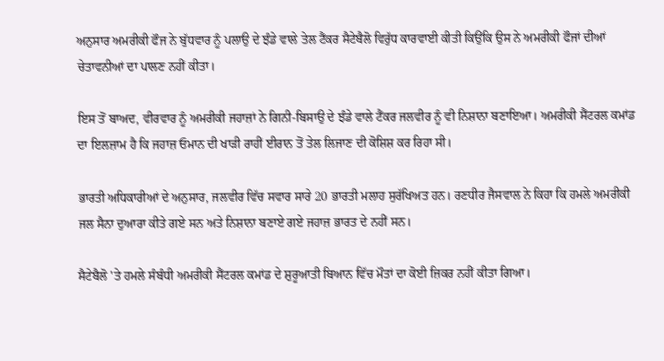ਅਨੁਸਾਰ ਅਮਰੀਕੀ ਫੌਜ ਨੇ ਬੁੱਧਵਾਰ ਨੂੰ ਪਲਾਉ ਦੇ ਝੰਡੇ ਵਾਲੇ ਤੇਲ ਟੈਂਕਰ ਸੈਟੇਬੈਲੋ ਵਿਰੁੱਧ ਕਾਰਵਾਈ ਕੀਤੀ ਕਿਉਂਕਿ ਉਸ ਨੇ ਅਮਰੀਕੀ ਫੌਜਾਂ ਦੀਆਂ ਚੇਤਾਵਨੀਆਂ ਦਾ ਪਾਲਣ ਨਹੀਂ ਕੀਤਾ।

ਇਸ ਤੋਂ ਬਾਅਦ, ਵੀਰਵਾਰ ਨੂੰ ਅਮਰੀਕੀ ਜਹਾਜ਼ਾਂ ਨੇ ਗਿਨੀ-ਬਿਸਾਉ ਦੇ ਝੰਡੇ ਵਾਲੇ ਟੈਂਕਰ ਜਲਵੀਰ ਨੂੰ ਵੀ ਨਿਸ਼ਾਨਾ ਬਣਾਇਆ। ਅਮਰੀਕੀ ਸੈਂਟਰਲ ਕਮਾਂਡ ਦਾ ਇਲਜ਼ਾਮ ਹੈ ਕਿ ਜਹਾਜ਼ ਓਮਾਨ ਦੀ ਖਾੜੀ ਰਾਹੀਂ ਈਰਾਨ ਤੋਂ ਤੇਲ ਲਿਜਾਣ ਦੀ ਕੋਸ਼ਿਸ਼ ਕਰ ਰਿਹਾ ਸੀ।

ਭਾਰਤੀ ਅਧਿਕਾਰੀਆਂ ਦੇ ਅਨੁਸਾਰ, ਜਲਵੀਰ ਵਿੱਚ ਸਵਾਰ ਸਾਰੇ 20 ਭਾਰਤੀ ਮਲਾਹ ਸੁਰੱਖਿਅਤ ਹਨ। ਰਣਧੀਰ ਜੈਸਵਾਲ ਨੇ ਕਿਹਾ ਕਿ ਹਮਲੇ ਅਮਰੀਕੀ ਜਲ ਸੈਨਾ ਦੁਆਰਾ ਕੀਤੇ ਗਏ ਸਨ ਅਤੇ ਨਿਸ਼ਾਨਾ ਬਣਾਏ ਗਏ ਜਹਾਜ਼ ਭਾਰਤ ਦੇ ਨਹੀਂ ਸਨ।

ਸੈਟੇਬੈਲੋ 'ਤੇ ਹਮਲੇ ਸੰਬੰਧੀ ਅਮਰੀਕੀ ਸੈਂਟਰਲ ਕਮਾਂਡ ਦੇ ਸ਼ੁਰੂਆਤੀ ਬਿਆਨ ਵਿੱਚ ਮੌਤਾਂ ਦਾ ਕੋਈ ਜ਼ਿਕਰ ਨਹੀਂ ਕੀਤਾ ਗਿਆ।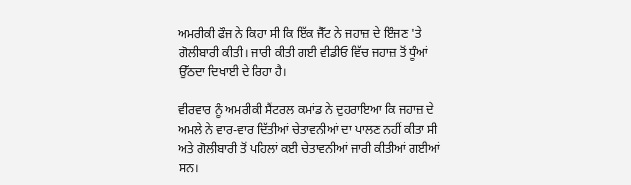ਅਮਰੀਕੀ ਫੌਜ ਨੇ ਕਿਹਾ ਸੀ ਕਿ ਇੱਕ ਜੈੱਟ ਨੇ ਜਹਾਜ਼ ਦੇ ਇੰਜਣ 'ਤੇ ਗੋਲੀਬਾਰੀ ਕੀਤੀ। ਜਾਰੀ ਕੀਤੀ ਗਈ ਵੀਡੀਓ ਵਿੱਚ ਜਹਾਜ਼ ਤੋਂ ਧੂੰਆਂ ਉੱਠਦਾ ਦਿਖਾਈ ਦੇ ਰਿਹਾ ਹੈ।

ਵੀਰਵਾਰ ਨੂੰ ਅਮਰੀਕੀ ਸੈਂਟਰਲ ਕਮਾਂਡ ਨੇ ਦੁਹਰਾਇਆ ਕਿ ਜਹਾਜ਼ ਦੇ ਅਮਲੇ ਨੇ ਵਾਰ-ਵਾਰ ਦਿੱਤੀਆਂ ਚੇਤਾਵਨੀਆਂ ਦਾ ਪਾਲਣ ਨਹੀਂ ਕੀਤਾ ਸੀ ਅਤੇ ਗੋਲੀਬਾਰੀ ਤੋਂ ਪਹਿਲਾਂ ਕਈ ਚੇਤਾਵਨੀਆਂ ਜਾਰੀ ਕੀਤੀਆਂ ਗਈਆਂ ਸਨ।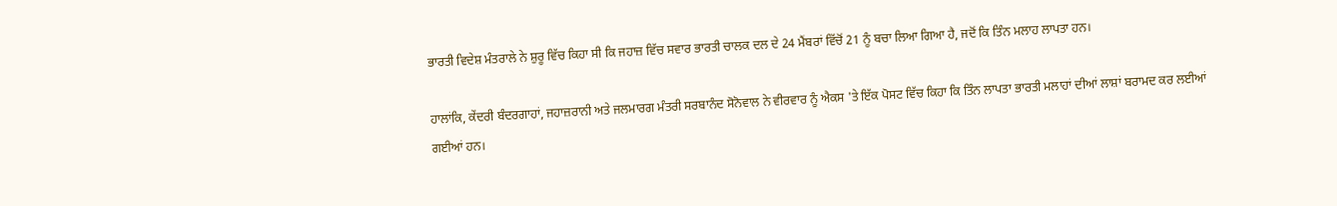ਭਾਰਤੀ ਵਿਦੇਸ਼ ਮੰਤਰਾਲੇ ਨੇ ਸ਼ੁਰੂ ਵਿੱਚ ਕਿਹਾ ਸੀ ਕਿ ਜਹਾਜ਼ ਵਿੱਚ ਸਵਾਰ ਭਾਰਤੀ ਚਾਲਕ ਦਲ ਦੇ 24 ਮੈਂਬਰਾਂ ਵਿੱਚੋਂ 21 ਨੂੰ ਬਚਾ ਲਿਆ ਗਿਆ ਹੈ, ਜਦੋਂ ਕਿ ਤਿੰਨ ਮਲਾਹ ਲਾਪਤਾ ਹਨ।

ਹਾਲਾਂਕਿ, ਕੇਂਦਰੀ ਬੰਦਰਗਾਹਾਂ, ਜਹਾਜ਼ਰਾਨੀ ਅਤੇ ਜਲਮਾਰਗ ਮੰਤਰੀ ਸਰਬਾਨੰਦ ਸੋਨੋਵਾਲ ਨੇ ਵੀਰਵਾਰ ਨੂੰ ਐਕਸ 'ਤੇ ਇੱਕ ਪੋਸਟ ਵਿੱਚ ਕਿਹਾ ਕਿ ਤਿੰਨ ਲਾਪਤਾ ਭਾਰਤੀ ਮਲਾਹਾਂ ਦੀਆਂ ਲਾਸ਼ਾਂ ਬਰਾਮਦ ਕਰ ਲਈਆਂ ਗਈਆਂ ਹਨ।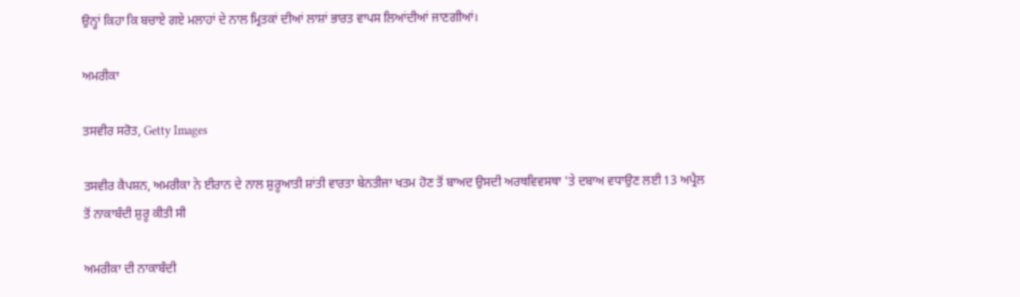ਉਨ੍ਹਾਂ ਕਿਹਾ ਕਿ ਬਚਾਏ ਗਏ ਮਲਾਹਾਂ ਦੇ ਨਾਲ ਮ੍ਰਿਤਕਾਂ ਦੀਆਂ ਲਾਸ਼ਾਂ ਭਾਰਤ ਵਾਪਸ ਲਿਆਂਦੀਆਂ ਜਾਣਗੀਆਂ।

ਅਮਰੀਕਾ

ਤਸਵੀਰ ਸਰੋਤ, Getty Images

ਤਸਵੀਰ ਕੈਪਸ਼ਨ, ਅਮਰੀਕਾ ਨੇ ਈਰਾਨ ਦੇ ਨਾਲ ਸ਼ੁਰੂਆਤੀ ਸ਼ਾਂਤੀ ਵਾਰਤਾ ਬੇਨਤੀਜਾ ਖਤਮ ਹੋਣ ਤੋਂ ਬਾਅਦ ਉਸਦੀ ਅਰਥਵਿਵਸਥਾ 'ਤੇ ਦਬਾਅ ਵਧਾਉਣ ਲਈ 13 ਅਪ੍ਰੈਲ ਤੋਂ ਨਾਕਾਬੰਦੀ ਸ਼ੁਰੂ ਕੀਤੀ ਸੀ

ਅਮਰੀਕਾ ਦੀ ਨਾਕਾਬੰਦੀ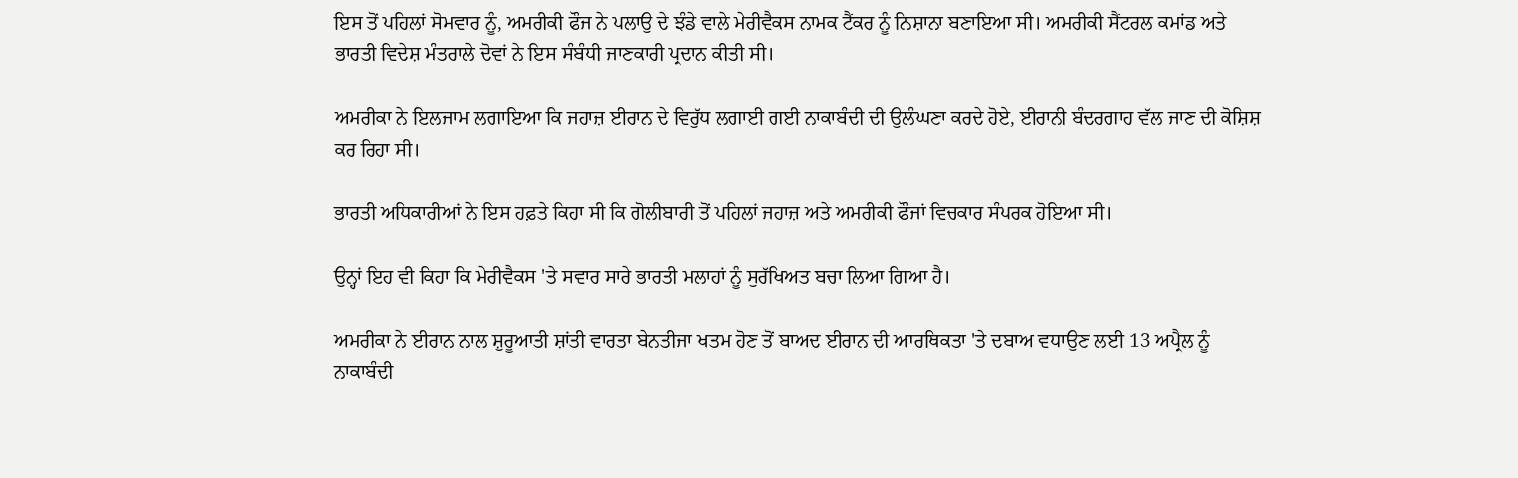ਇਸ ਤੋਂ ਪਹਿਲਾਂ ਸੋਮਵਾਰ ਨੂੰ, ਅਮਰੀਕੀ ਫੌਜ ਨੇ ਪਲਾਉ ਦੇ ਝੰਡੇ ਵਾਲੇ ਮੇਰੀਵੈਕਸ ਨਾਮਕ ਟੈਂਕਰ ਨੂੰ ਨਿਸ਼ਾਨਾ ਬਣਾਇਆ ਸੀ। ਅਮਰੀਕੀ ਸੈਂਟਰਲ ਕਮਾਂਡ ਅਤੇ ਭਾਰਤੀ ਵਿਦੇਸ਼ ਮੰਤਰਾਲੇ ਦੋਵਾਂ ਨੇ ਇਸ ਸੰਬੰਧੀ ਜਾਣਕਾਰੀ ਪ੍ਰਦਾਨ ਕੀਤੀ ਸੀ।

ਅਮਰੀਕਾ ਨੇ ਇਲਜਾਮ ਲਗਾਇਆ ਕਿ ਜਹਾਜ਼ ਈਰਾਨ ਦੇ ਵਿਰੁੱਧ ਲਗਾਈ ਗਈ ਨਾਕਾਬੰਦੀ ਦੀ ਉਲੰਘਣਾ ਕਰਦੇ ਹੋਏ, ਈਰਾਨੀ ਬੰਦਰਗਾਹ ਵੱਲ ਜਾਣ ਦੀ ਕੋਸ਼ਿਸ਼ ਕਰ ਰਿਹਾ ਸੀ।

ਭਾਰਤੀ ਅਧਿਕਾਰੀਆਂ ਨੇ ਇਸ ਹਫ਼ਤੇ ਕਿਹਾ ਸੀ ਕਿ ਗੋਲੀਬਾਰੀ ਤੋਂ ਪਹਿਲਾਂ ਜਹਾਜ਼ ਅਤੇ ਅਮਰੀਕੀ ਫੌਜਾਂ ਵਿਚਕਾਰ ਸੰਪਰਕ ਹੋਇਆ ਸੀ।

ਉਨ੍ਹਾਂ ਇਹ ਵੀ ਕਿਹਾ ਕਿ ਮੇਰੀਵੈਕਸ 'ਤੇ ਸਵਾਰ ਸਾਰੇ ਭਾਰਤੀ ਮਲਾਹਾਂ ਨੂੰ ਸੁਰੱਖਿਅਤ ਬਚਾ ਲਿਆ ਗਿਆ ਹੈ।

ਅਮਰੀਕਾ ਨੇ ਈਰਾਨ ਨਾਲ ਸ਼ੁਰੂਆਤੀ ਸ਼ਾਂਤੀ ਵਾਰਤਾ ਬੇਨਤੀਜਾ ਖਤਮ ਹੋਣ ਤੋਂ ਬਾਅਦ ਈਰਾਨ ਦੀ ਆਰਥਿਕਤਾ 'ਤੇ ਦਬਾਅ ਵਧਾਉਣ ਲਈ 13 ਅਪ੍ਰੈਲ ਨੂੰ ਨਾਕਾਬੰਦੀ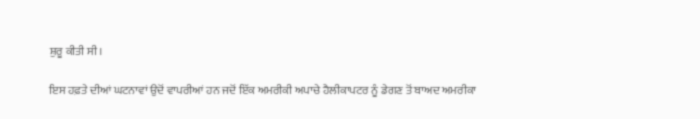ਸ਼ੁਰੂ ਕੀਤੀ ਸੀ।

ਇਸ ਹਫ਼ਤੇ ਦੀਆਂ ਘਟਨਾਵਾਂ ਉਦੋਂ ਵਾਪਰੀਆਂ ਹਨ ਜਦੋਂ ਇੱਕ ਅਮਰੀਕੀ ਅਪਾਚੇ ਹੈਲੀਕਾਪਟਰ ਨੂੰ ਡੇਗਣ ਤੋਂ ਬਾਅਦ ਅਮਰੀਕਾ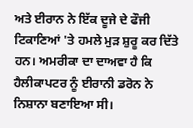ਅਤੇ ਈਰਾਨ ਨੇ ਇੱਕ ਦੂਜੇ ਦੇ ਫੌਜੀ ਟਿਕਾਣਿਆਂ 'ਤੇ ਹਮਲੇ ਮੁੜ ਸ਼ੁਰੂ ਕਰ ਦਿੱਤੇ ਹਨ। ਅਮਰੀਕਾ ਦਾ ਦਾਅਵਾ ਹੈ ਕਿ ਹੈਲੀਕਾਪਟਰ ਨੂੰ ਈਰਾਨੀ ਡਰੋਨ ਨੇ ਨਿਸ਼ਾਨਾ ਬਣਾਇਆ ਸੀ।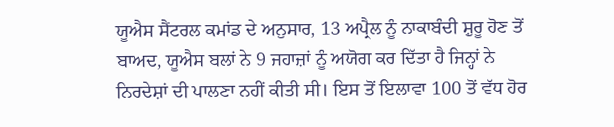ਯੂਐਸ ਸੈਂਟਰਲ ਕਮਾਂਡ ਦੇ ਅਨੁਸਾਰ, 13 ਅਪ੍ਰੈਲ ਨੂੰ ਨਾਕਾਬੰਦੀ ਸ਼ੁਰੂ ਹੋਣ ਤੋਂ ਬਾਅਦ, ਯੂਐਸ ਬਲਾਂ ਨੇ 9 ਜਹਾਜ਼ਾਂ ਨੂੰ ਅਯੋਗ ਕਰ ਦਿੱਤਾ ਹੈ ਜਿਨ੍ਹਾਂ ਨੇ ਨਿਰਦੇਸ਼ਾਂ ਦੀ ਪਾਲਣਾ ਨਹੀਂ ਕੀਤੀ ਸੀ। ਇਸ ਤੋਂ ਇਲਾਵਾ 100 ਤੋਂ ਵੱਧ ਹੋਰ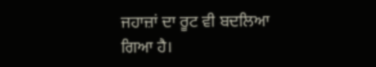ਜਹਾਜ਼ਾਂ ਦਾ ਰੂਟ ਵੀ ਬਦਲਿਆ ਗਿਆ ਹੈ।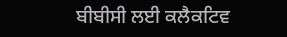ਬੀਬੀਸੀ ਲਈ ਕਲੈਕਟਿਵ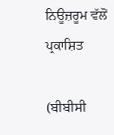ਨਿਊਜ਼ਰੂਮ ਵੱਲੋਂ ਪ੍ਰਕਾਸ਼ਿਤ

(ਬੀਬੀਸੀ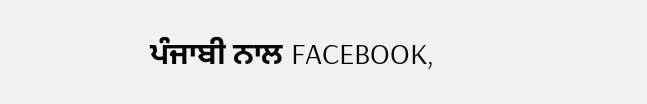ਪੰਜਾਬੀ ਨਾਲ FACEBOOK,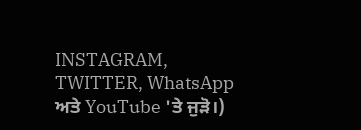INSTAGRAM, TWITTER, WhatsApp ਅਤੇ YouTube 'ਤੇ ਜੁੜੋ।)